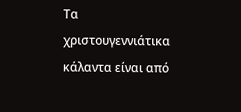Τα χριστουγεννιάτικα κάλαντα είναι από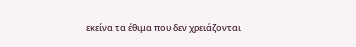εκείνα τα έθιμα που δεν χρειάζονται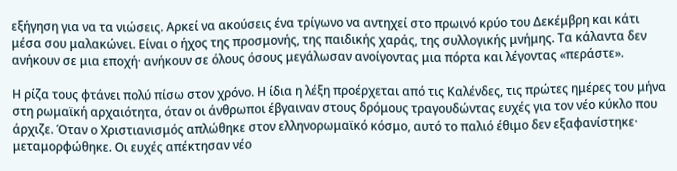εξήγηση για να τα νιώσεις. Αρκεί να ακούσεις ένα τρίγωνο να αντηχεί στο πρωινό κρύο του Δεκέμβρη και κάτι μέσα σου μαλακώνει. Είναι ο ήχος της προσμονής, της παιδικής χαράς, της συλλογικής μνήμης. Τα κάλαντα δεν ανήκουν σε μια εποχή· ανήκουν σε όλους όσους μεγάλωσαν ανοίγοντας μια πόρτα και λέγοντας «περάστε».

Η ρίζα τους φτάνει πολύ πίσω στον χρόνο. Η ίδια η λέξη προέρχεται από τις Καλένδες, τις πρώτες ημέρες του μήνα στη ρωμαϊκή αρχαιότητα, όταν οι άνθρωποι έβγαιναν στους δρόμους τραγουδώντας ευχές για τον νέο κύκλο που άρχιζε. Όταν ο Χριστιανισμός απλώθηκε στον ελληνορωμαϊκό κόσμο, αυτό το παλιό έθιμο δεν εξαφανίστηκε· μεταμορφώθηκε. Οι ευχές απέκτησαν νέο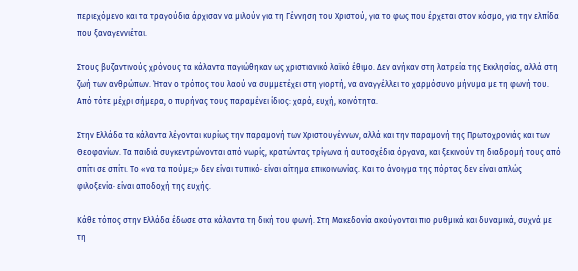περιεχόμενο και τα τραγούδια άρχισαν να μιλούν για τη Γέννηση του Χριστού, για το φως που έρχεται στον κόσμο, για την ελπίδα που ξαναγεννιέται.

Στους βυζαντινούς χρόνους τα κάλαντα παγιώθηκαν ως χριστιανικό λαϊκό έθιμο. Δεν ανήκαν στη λατρεία της Εκκλησίας, αλλά στη ζωή των ανθρώπων. Ήταν ο τρόπος του λαού να συμμετέχει στη γιορτή, να αναγγέλλει το χαρμόσυνο μήνυμα με τη φωνή του. Από τότε μέχρι σήμερα, ο πυρήνας τους παραμένει ίδιος: χαρά, ευχή, κοινότητα.

Στην Ελλάδα τα κάλαντα λέγονται κυρίως την παραμονή των Χριστουγέννων, αλλά και την παραμονή της Πρωτοχρονιάς και των Θεοφανίων. Τα παιδιά συγκεντρώνονται από νωρίς, κρατώντας τρίγωνα ή αυτοσχέδια όργανα, και ξεκινούν τη διαδρομή τους από σπίτι σε σπίτι. Το «να τα πούμε;» δεν είναι τυπικό· είναι αίτημα επικοινωνίας. Και το άνοιγμα της πόρτας δεν είναι απλώς φιλοξενία· είναι αποδοχή της ευχής.

Κάθε τόπος στην Ελλάδα έδωσε στα κάλαντα τη δική του φωνή. Στη Μακεδονία ακούγονται πιο ρυθμικά και δυναμικά, συχνά με τη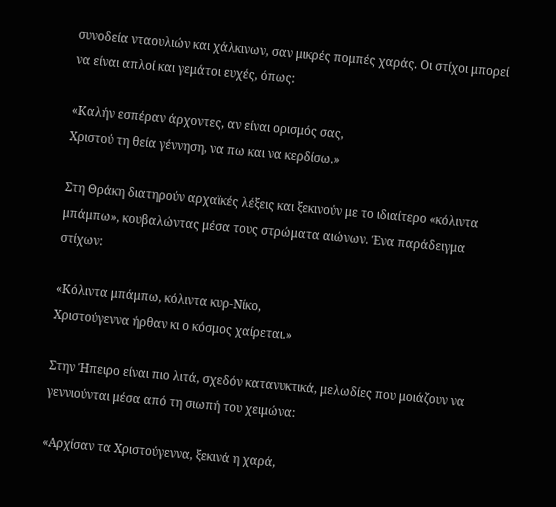συνοδεία νταουλιών και χάλκινων, σαν μικρές πομπές χαράς. Οι στίχοι μπορεί να είναι απλοί και γεμάτοι ευχές, όπως:

«Καλήν εσπέραν άρχοντες, αν είναι ορισμός σας,
Χριστού τη θεία γέννηση, να πω και να κερδίσω.»

Στη Θράκη διατηρούν αρχαϊκές λέξεις και ξεκινούν με το ιδιαίτερο «κόλιντα μπάμπω», κουβαλώντας μέσα τους στρώματα αιώνων. Ένα παράδειγμα στίχων:

«Κόλιντα μπάμπω, κόλιντα κυρ-Νίκο,
Χριστούγεννα ήρθαν κι ο κόσμος χαίρεται.»

Στην Ήπειρο είναι πιο λιτά, σχεδόν κατανυκτικά, μελωδίες που μοιάζουν να γεννιούνται μέσα από τη σιωπή του χειμώνα:

«Αρχίσαν τα Χριστούγεννα, ξεκινά η χαρά,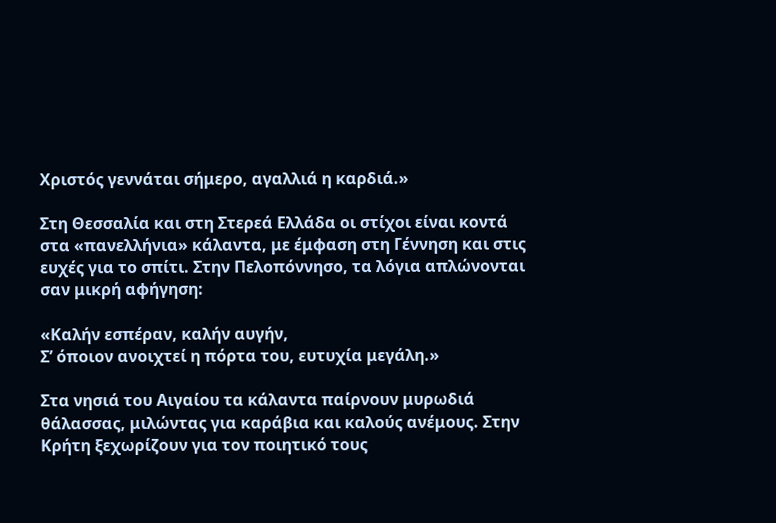Χριστός γεννάται σήμερο, αγαλλιά η καρδιά.»

Στη Θεσσαλία και στη Στερεά Ελλάδα οι στίχοι είναι κοντά στα «πανελλήνια» κάλαντα, με έμφαση στη Γέννηση και στις ευχές για το σπίτι. Στην Πελοπόννησο, τα λόγια απλώνονται σαν μικρή αφήγηση:

«Καλήν εσπέραν, καλήν αυγήν,
Σ’ όποιον ανοιχτεί η πόρτα του, ευτυχία μεγάλη.»

Στα νησιά του Αιγαίου τα κάλαντα παίρνουν μυρωδιά θάλασσας, μιλώντας για καράβια και καλούς ανέμους. Στην Κρήτη ξεχωρίζουν για τον ποιητικό τους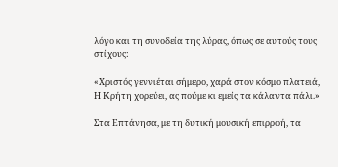λόγο και τη συνοδεία της λύρας, όπως σε αυτούς τους στίχους:

«Χριστός γεννιέται σήμερο, χαρά στον κόσμο πλατειά,
Η Κρήτη χορεύει, ας πούμε κι εμείς τα κάλαντα πάλι.»

Στα Επτάνησα, με τη δυτική μουσική επιρροή, τα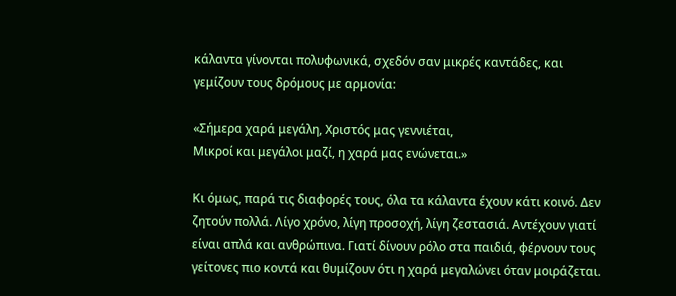κάλαντα γίνονται πολυφωνικά, σχεδόν σαν μικρές καντάδες, και γεμίζουν τους δρόμους με αρμονία:

«Σήμερα χαρά μεγάλη, Χριστός μας γεννιέται,
Μικροί και μεγάλοι μαζί, η χαρά μας ενώνεται.»

Κι όμως, παρά τις διαφορές τους, όλα τα κάλαντα έχουν κάτι κοινό. Δεν ζητούν πολλά. Λίγο χρόνο, λίγη προσοχή, λίγη ζεστασιά. Αντέχουν γιατί είναι απλά και ανθρώπινα. Γιατί δίνουν ρόλο στα παιδιά, φέρνουν τους γείτονες πιο κοντά και θυμίζουν ότι η χαρά μεγαλώνει όταν μοιράζεται.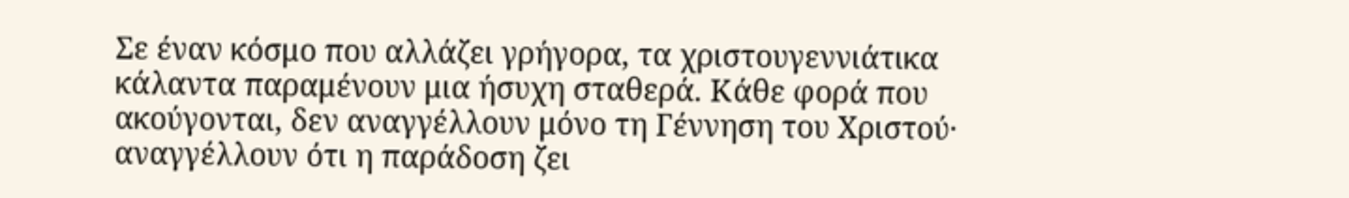Σε έναν κόσμο που αλλάζει γρήγορα, τα χριστουγεννιάτικα κάλαντα παραμένουν μια ήσυχη σταθερά. Κάθε φορά που ακούγονται, δεν αναγγέλλουν μόνο τη Γέννηση του Χριστού· αναγγέλλουν ότι η παράδοση ζει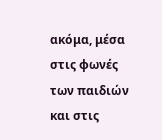ακόμα, μέσα στις φωνές των παιδιών και στις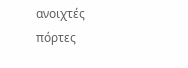ανοιχτές πόρτες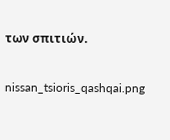των σπιτιών.

nissan_tsioris_qashqai.png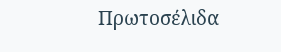Πρωτοσέλιδα